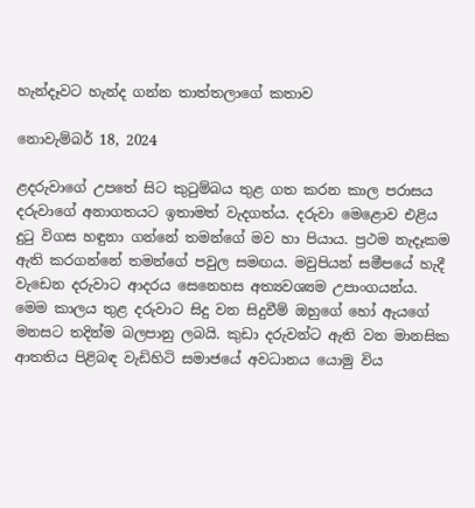හැන්දෑවට හැන්ද ගන්න තාත්තලාගේ කතාව

නොවැම්බර් 18, 2024

ළදරුවාගේ උපතේ සිට කුටුම්බය තුළ ගත කරන කාල පරාසය දරුවාගේ අනාගතයට ඉතාමත් වැදගත්ය. දරුවා මෙළොව එළිය දුටු විගස හඳුනා ගන්නේ තමන්ගේ මව හා පියාය. ප්‍රථම නැදෑකම ඇති කරගන්නේ තමන්ගේ පවුල සමඟය. මවුපියන් සමීපයේ හැදී වැඩෙන දරුවාට ආදරය සෙනෙහස අත්‍යවශ්‍යම උපාංගයන්ය. මෙම කාලය තුළ දරුවාට සිදු වන සිදුවීම් ඔහුගේ හෝ ඇයගේ මනසට තදින්ම බලපානු ලබයි. කුඩා දරුවන්ට ඇති වන මානසික ආතතිය පිළිබඳ වැඩිහිටි සමාජයේ අවධානය යොමු විය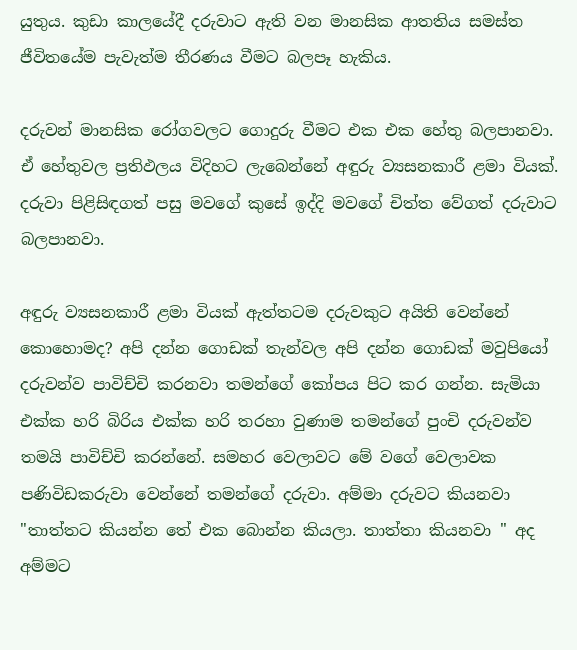යුතුය. කුඩා කාලයේදී දරුවාට ඇති වන මානසික ආතතිය සමස්ත ජීවිතයේම පැවැත්ම තීරණය වීමට බලපෑ හැකිය.

දරුවන් මානසික රෝගවලට ගොදුරු වීමට එක එක හේතු බලපානවා. ඒ හේතුවල ප්‍රතිඵලය විදිහට ලැබෙන්නේ අඳුරු ව්‍යසනකාරී ළමා වියක්. දරුවා පිළිසිඳගත් පසු මවගේ කුසේ ඉද්දි මවගේ චිත්ත වේගත් දරුවාට බලපානවා.

අඳුරු ව්‍යසනකාරී ළමා වියක් ඇත්තටම දරුවකුට අයිති වෙන්නේ කොහොමද? අපි දන්න ගොඩක් තැන්වල අපි දන්න ගොඩක් මවුපියෝ දරුවන්ව පාවිච්චි කරනවා තමන්ගේ කෝපය පිට කර ගන්න. සැමියා එක්ක හරි බිරිය එක්ක හරි තරහා වුණාම තමන්ගේ පුංචි දරුවන්ව තමයි පාවිච්චි කරන්නේ. සමහර වෙලාවට මේ වගේ වෙලාවක පණිවිඩකරුවා වෙන්නේ තමන්ගේ දරුවා. අම්මා දරුවට කියනවා "තාත්තට කියන්න තේ එක බොන්න කියලා. තාත්තා කියනවා '' අද අම්මට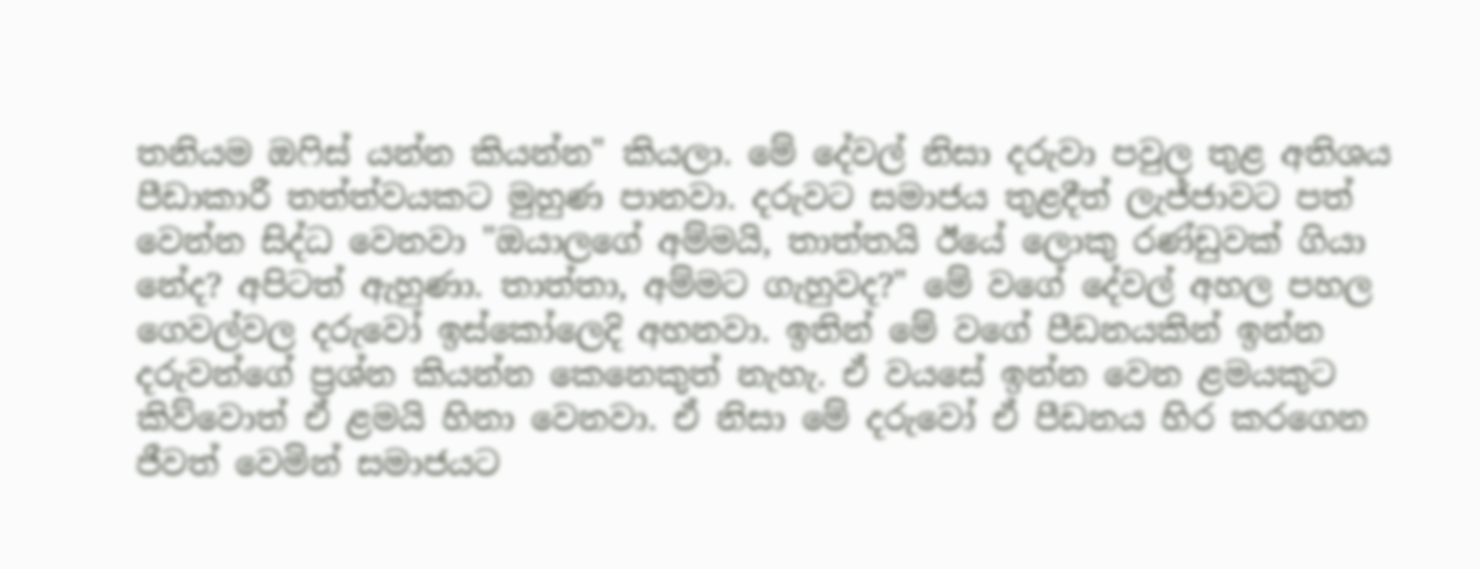තනියම ඔෆිස් යන්න කියන්න" කියලා. මේ දේවල් නිසා දරුවා පවුල තුළ අතිශය පීඩාකාරී තත්ත්වයකට මුහුණ පානවා. දරුවට සමාජය තුළදීත් ලැජ්ජාවට පත් වෙන්න සිද්ධ වෙනවා "ඔයාලගේ අම්මයි, තාත්තයි ඊයේ ලොකු රණ්ඩුවක් ගියා නේද? අපිටත් ඇහුණා. තාත්තා, අම්මට ගැහුවද?" මේ වගේ දේවල් අහල පහල ගෙවල්වල දරුවෝ ඉස්කෝලෙදි අහනවා. ඉතින් මේ වගේ පීඩනයකින් ඉන්න දරුවන්ගේ ප්‍රශ්න කියන්න කෙනෙකුත් නැහැ. ඒ වයසේ ඉන්න වෙන ළමයකුට කිව්වොත් ඒ ළමයි හිනා වෙනවා. ඒ නිසා මේ දරුවෝ ඒ පීඩනය හිර කරගෙන ජීවත් වෙමින් සමාජයට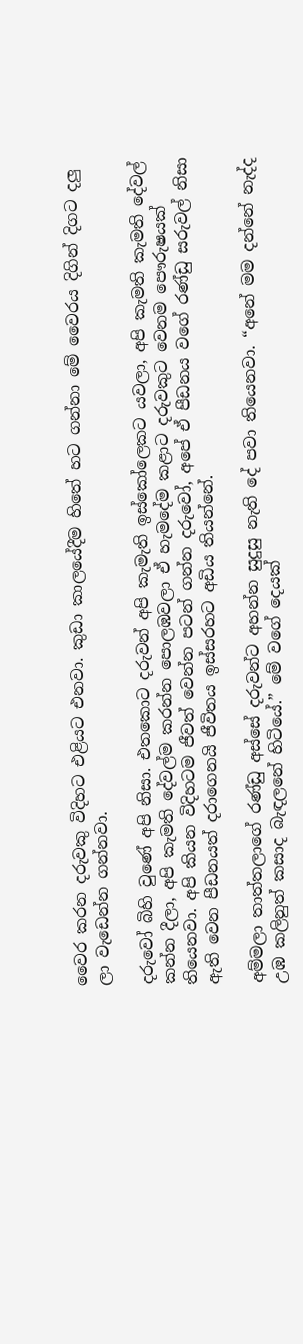වෛර කරන දරුවකු විදිහට එළියට එනවා. කුඩා කාලයේදීම හිතේ හට ගන්නා මේ වෛරය දිගින් දිගට දලු ලා වැඩෙන්න ගන්නවා.

දරුවෝ බිහි වුණේ අපි නිසා. එතකොට දරුවන් අපි කැමැති ඉස්කෝලෙකට යවලා, අපි කැමති කැමති දේවල් කන්න දීලා, අපි කැමති දේවල්ම කරන්න පොලඹවලා ඒ හැමදේම කළාට දරුවකුට වෙනම පෞරුෂයක් තියෙනවා. අපි කියන විදිහටම ජීවත් වෙන්න පටන් ගන්න දරුවෝ, අපේ ඒ පීඩනය වගේ රණ්ඩු සරුවල් නිසා ඇති වෙන පීඩනයත් දරාගෙනයි ජීවිතය ඉස්සරහට අඩිය තියන්නේ.

අම්මලා තාත්තලාගේ රණ්ඩු අස්සේ දරුවන්ට අහන්න සුදුසු නැති දේ පවා තියෙනවා. “අනේ මම දන්නේ නැද්ද උඹ කලිනුත් කසාද බැඳලනේ හිටියේ.” මේ වගේ දෙයක්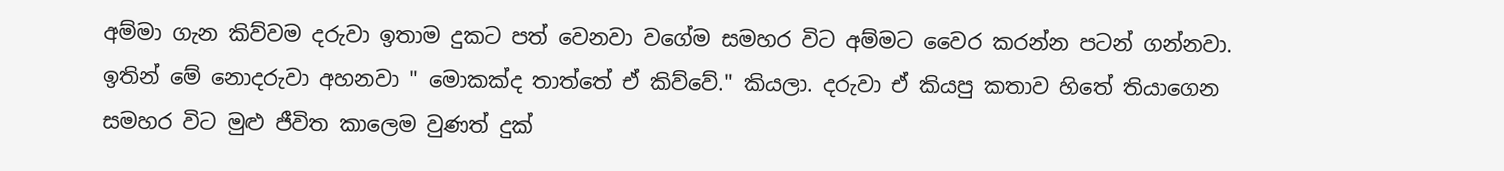අම්මා ගැන කිව්වම දරුවා ඉතාම දුකට පත් වෙනවා වගේම සමහර විට අම්මට වෛර කරන්න පටන් ගන්නවා. ඉතින් මේ නොදරුවා අහනවා " මොකක්ද තාත්තේ ඒ කිව්වේ." කියලා. දරුවා ඒ කියපු කතාව හිතේ තියාගෙන සමහර විට මුළු ජීවිත කාලෙම වුණත් දුක්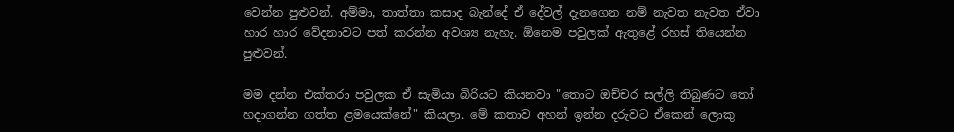වෙන්න පුළුවන්. අම්මා, තාත්තා කසාද බැන්දේ ඒ දේවල් දැනගෙන නම් නැවත නැවත ඒවා හාර හාර වේදනාවට පත් කරන්න අවශ්‍ය නැහැ. ඕනෙම පවුලක් ඇතුළේ රහස් තියෙන්න පුළුවන්.

මම දන්න එක්තරා පවුලක ඒ සැමියා බිරියට කියනවා "තොට ඔච්චර සල්ලි තිබුණට තෝ හදාගන්න ගත්ත ළමයෙක්නේ" කියලා. මේ කතාව අහන් ඉන්න දරුවට ඒකෙන් ලොකු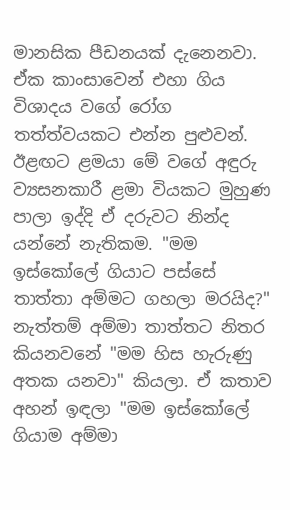මානසික පීඩනයක් දැනෙනවා. ඒක කාංසාවෙන් එහා ගිය විශාදය වගේ රෝග තත්ත්වයකට එන්න පුළුවන්. ඊළඟට ළමයා මේ වගේ අඳුරු ව්‍යසනකාරී ළමා වියකට මුහුණ පාලා ඉද්දි ඒ දරුවට නින්ද යන්නේ නැතිකම. "මම ඉස්කෝලේ ගියාට පස්සේ තාත්තා අම්මට ගහලා මරයිද?" නැත්තම් අම්මා තාත්තට නිතර කියනවනේ "මම හිස හැරුණු අතක යනවා" කියලා. ඒ කතාව අහන් ඉඳලා "මම ඉස්කෝලේ ගියාම අම්මා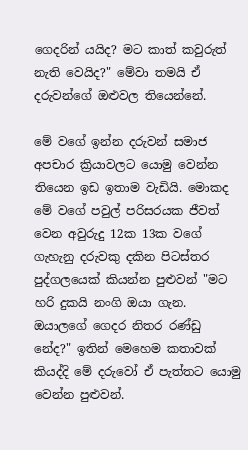ගෙදරින් යයිද? මට කාත් කවුරුත් නැති වෙයිද?" මේවා තමයි ඒ දරුවන්ගේ ඔළුවල තියෙන්නේ.

මේ වගේ ඉන්න දරුවන් සමාජ අපචාර ක්‍රියාවලට යොමු වෙන්න තියෙන ඉඩ ඉතාම වැඩියි. මොකද මේ වගේ පවුල් පරිසරයක ජීවත් වෙන අවුරුදු 12ක 13ක වගේ ගැහැනු දරුවකු දකින පිටස්තර පුද්ගලයෙක් කියන්න පුළුවන් "මට හරි දුකයි නංගි ඔයා ගැන. ඔයාලගේ ගෙදර නිතර රණ්ඩු නේද?" ඉතින් මෙහෙම කතාවක් කියද්දි මේ දරුවෝ ඒ පැත්තට යොමු වෙන්න පුළුවන්.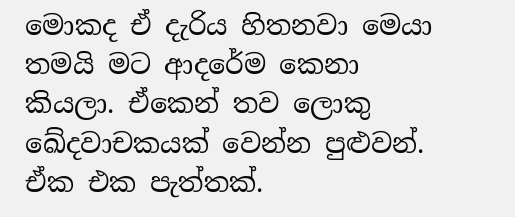මොකද ඒ දැරිය හිතනවා මෙයා තමයි මට ආදරේම කෙනා කියලා. ඒකෙන් තව ලොකු ඛේදවාචකයක් වෙන්න පුළුවන්. ඒක එක පැත්තක්.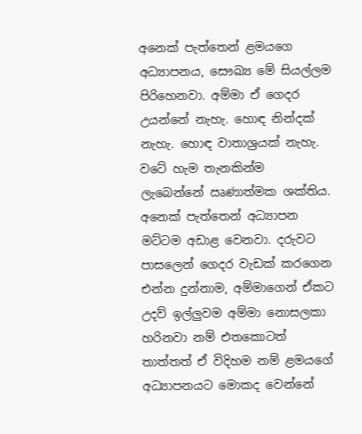අනෙක් පැත්තෙන් ළමයගෙ අධ්‍යාපනය, සෞඛ්‍ය මේ සියල්ලම පිරිහෙනවා. අම්මා ඒ ගෙදර උයන්නේ නැහැ. හොඳ නින්දක් නැහැ. හොඳ වාතාශ්‍රයක් නැහැ. වටේ හැම තැනකින්ම ලැබෙන්නේ ඍණාත්මක ශක්තිය. අනෙක් පැත්තෙන් අධ්‍යාපන මට්ටම අඩාළ වෙනවා. දරුවට පාසලෙන් ගෙදර වැඩක් කරගෙන එන්න දුන්නාම, අම්මාගෙන් ඒකට උදව් ඉල්ලුවම අම්මා නොසලකා හරිනවා නම් එතකොටත් තාත්තත් ඒ විදිහම නම් ළමයගේ අධ්‍යාපනයට මොකද වෙන්නේ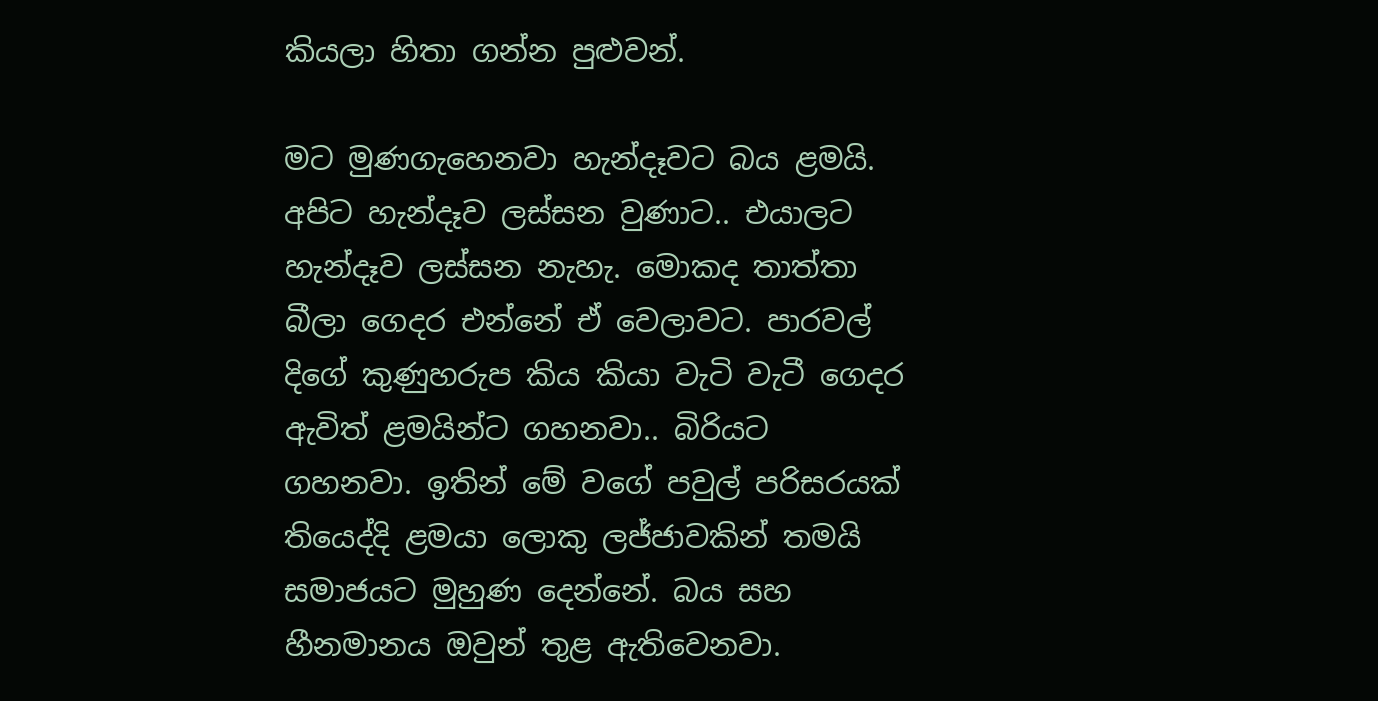කියලා හිතා ගන්න පුළුවන්.

මට මුණගැහෙනවා හැන්දෑවට බය ළමයි. අපිට හැන්දෑව ලස්සන වුණාට.. එයාලට හැන්දෑව ලස්සන නැහැ. මොකද තාත්තා බීලා ගෙදර එන්නේ ඒ වෙලාවට. පාරවල් දිගේ කුණුහරුප කිය කියා වැටි වැටී ගෙදර ඇවිත් ළමයින්ට ගහනවා.. බිරියට ගහනවා. ඉතින් මේ වගේ පවුල් පරිසරයක් තියෙද්දි ළමයා ලොකු ලජ්ජාවකින් තමයි සමාජයට මුහුණ දෙන්නේ. බය සහ හීනමානය ඔවුන් තුළ ඇතිවෙනවා.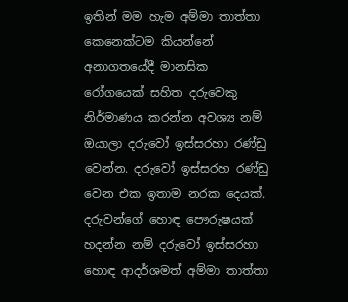ඉතින් මම හැම අම්මා තාත්තා කෙනෙක්ටම කියන්නේ අනාගතයේදී මානසික රෝගයෙක් සහිත දරුවෙකු නිර්මාණය කරන්න අවශ්‍ය නම් ඔයාලා දරුවෝ ඉස්සරහා රණ්ඩු වෙන්න. දරුවෝ ඉස්සරහ රණ්ඩු වෙන එක ඉතාම නරක දෙයක්. දරුවන්ගේ හොඳ පෞරුෂයක් හදන්න නම් දරුවෝ ඉස්සරහා හොඳ ආදර්ශමත් අම්මා තාත්තා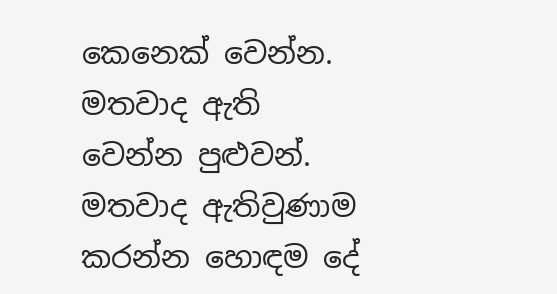කෙනෙක් වෙන්න. මතවාද ඇති වෙන්න පුළුවන්. මතවාද ඇතිවුණාම කරන්න හොඳම දේ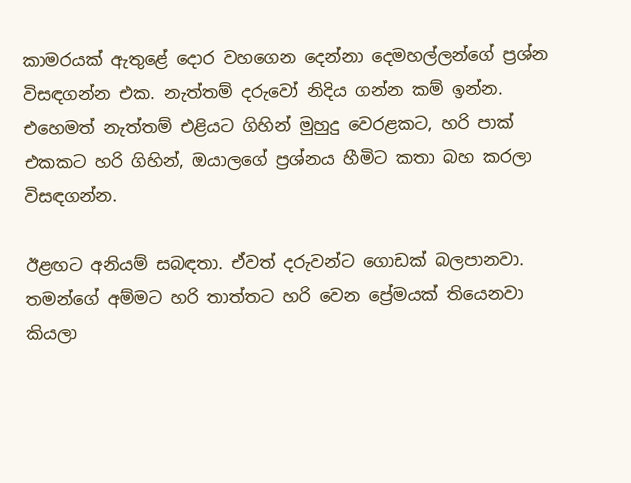කාමරයක් ඇතුළේ දොර වහගෙන දෙන්නා දෙමහල්ලන්ගේ ප්‍රශ්න විසඳගන්න එක. නැත්තම් දරුවෝ නිදිය ගන්න කම් ඉන්න. එහෙමත් නැත්තම් එළියට ගිහින් මුහුදු වෙරළකට, හරි පාක් එකකට හරි ගිහින්, ඔයාලගේ ප්‍රශ්නය හීමිට කතා බහ කරලා විසඳගන්න.

ඊළඟට අනියම් සබඳතා. ඒවත් දරුවන්ට ගොඩක් බලපානවා. තමන්ගේ අම්මට හරි තාත්තට හරි වෙන ප්‍රේමයක් තියෙනවා කියලා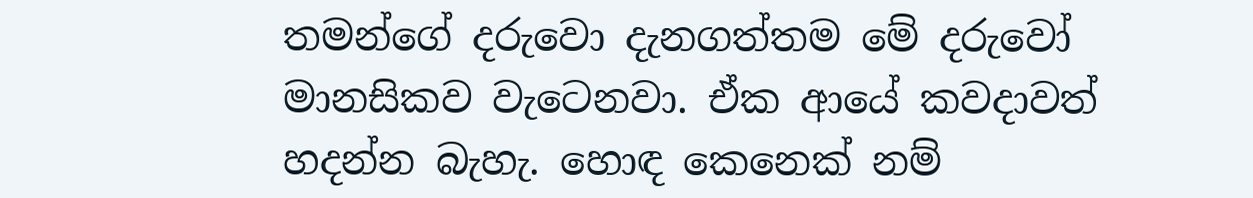තමන්ගේ දරුවො දැනගත්තම මේ දරුවෝ මානසිකව වැටෙනවා. ඒක ආයේ කවදාවත් හදන්න බැහැ. හොඳ කෙනෙක් නම්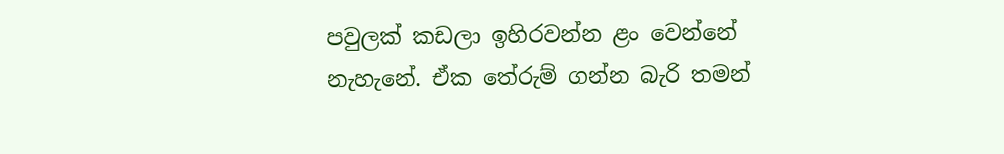පවුලක් කඩලා ඉහිරවන්න ළං වෙන්නේ නැහැනේ. ඒක තේරුම් ගන්න බැරි තමන්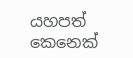යහපත් කෙනෙක්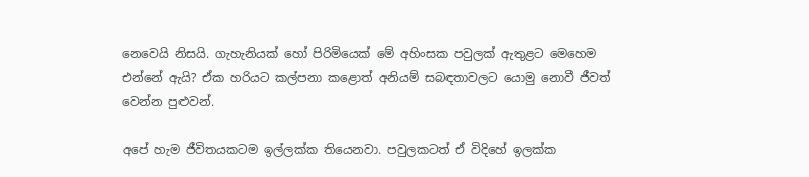නෙවෙයි නිසයි. ගැහැනියක් හෝ පිරිමියෙක් මේ අහිංසක පවුලක් ඇතුළට මෙහෙම එන්නේ ඇයි? ඒක හරියට කල්පනා කළොත් අනියම් සබඳතාවලට යොමු නොවී ජීවත් වෙන්න පුළුවන්.

අපේ හැම ජීවිතයකටම ඉල්ලක්ක තියෙනවා. පවුලකටත් ඒ විදිහේ ඉලක්ක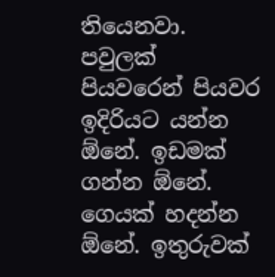තියෙනවා. පවුලක් පියවරෙන් පියවර ඉදිරියට යන්න ඕනේ. ඉඩමක් ගන්න ඕනේ. ගෙයක් හදන්න ඕනේ. ඉතුරුවක්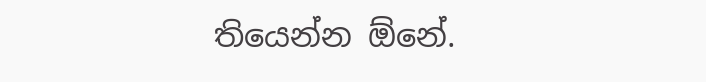තියෙන්න ඕනේ.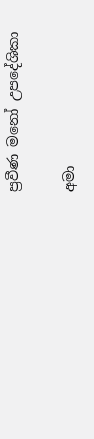ප්‍රවීණ මනෝ උපදේශිකා

අමා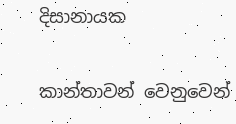දිසානායක

කාන්තාවන් වෙනුවෙන්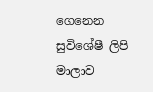ගෙනෙන සුවිශේෂී ලිපි මාලාව